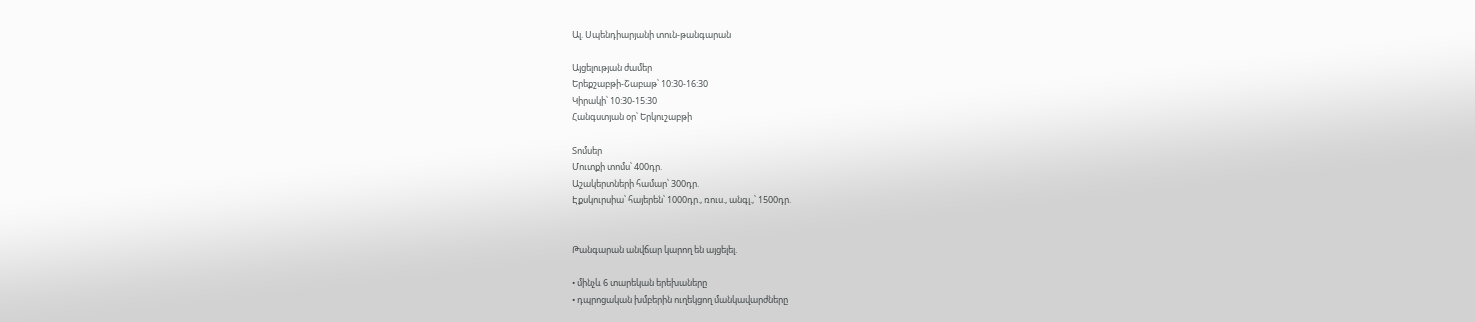Ալ. Սպենդիարյանի տուն-թանգարան

Այցելության ժամեր
Երեքշաբթի-Շաբաթ՝ 10:30-16:30
Կիրակի՝ 10:30-15:30
Հանգստյան օր՝ Երկուշաբթի

Տոմսեր
Մուտքի տոմս՝ 400դր.
Աշակերտների համար՝ 300դր.
Էքսկուրսիա՝ հայերեն՝ 1000դր., ռուս., անգլ.,՝ 1500դր.


Թանգարան անվճար կարող են այցելել.

• մինչև 6 տարեկան երեխաները
• դպրոցական խմբերին ուղեկցող մանկավարժները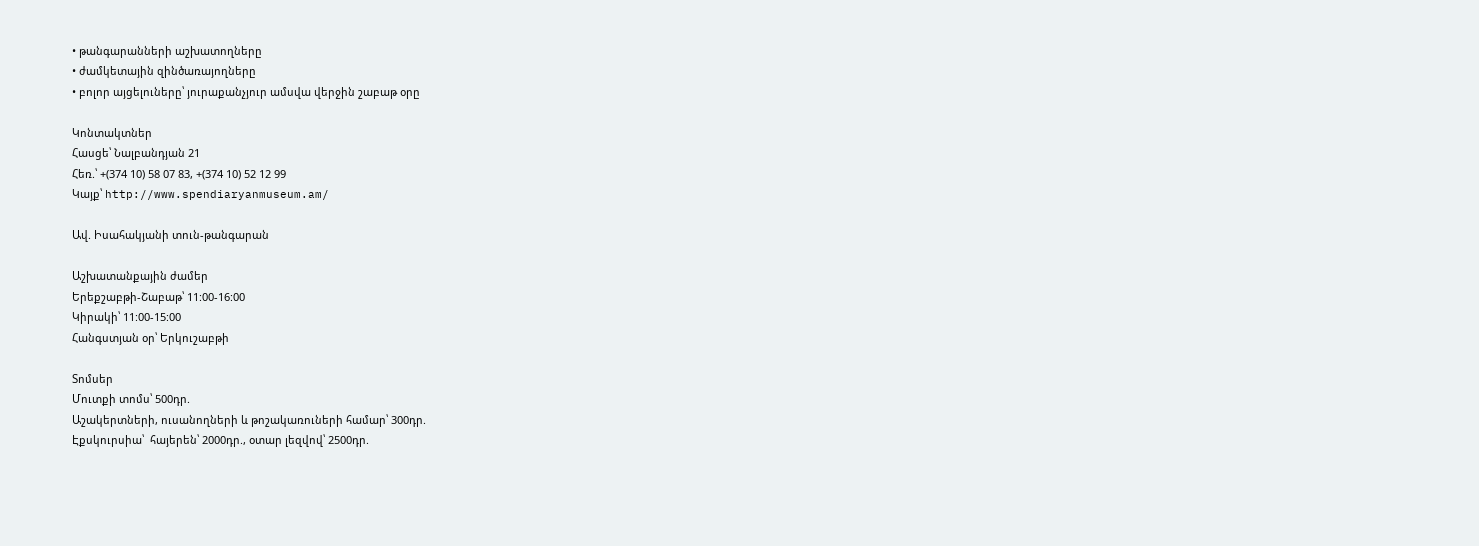• թանգարանների աշխատողները
• ժամկետային զինծառայողները
• բոլոր այցելուները՝ յուրաքանչյուր ամսվա վերջին շաբաթ օրը

Կոնտակտներ
Հասցե՝ Նալբանդյան 21
Հեռ.՝ +(374 10) 58 07 83, +(374 10) 52 12 99
Կայք՝ http://www.spendiaryanmuseum.am/

Ավ. Իսահակյանի տուն-թանգարան

Աշխատանքային ժամեր
Երեքշաբթի-Շաբաթ՝ 11:00-16:00
Կիրակի՝ 11:00-15:00
Հանգստյան օր՝ Երկուշաբթի

Տոմսեր
Մուտքի տոմս՝ 500դր.
Աշակերտների, ուսանողների և թոշակառուների համար՝ 300դր.
Էքսկուրսիա՝  հայերեն՝ 2000դր., օտար լեզվով՝ 2500դր.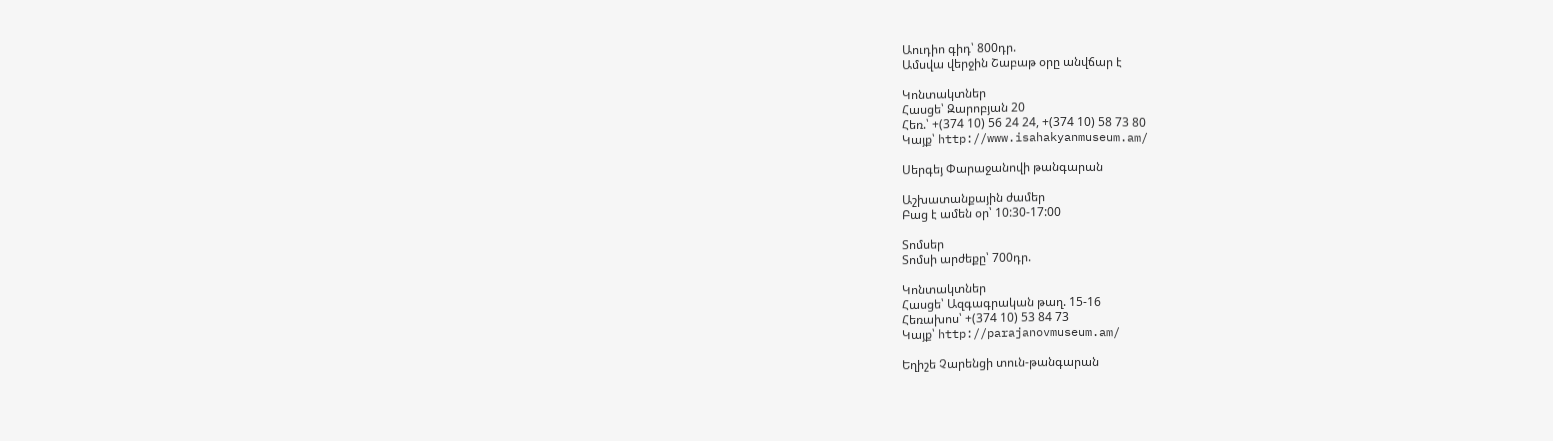Աուդիո գիդ՝ 800դր.
Ամսվա վերջին Շաբաթ օրը անվճար է

Կոնտակտներ
Հասցե՝ Զարոբյան 20
Հեռ.՝ +(374 10) 56 24 24, +(374 10) 58 73 80
Կայք՝ http://www.isahakyanmuseum.am/

Սերգեյ Փարաջանովի թանգարան

Աշխատանքային ժամեր
Բաց է ամեն օր՝ 10:30-17:00

Տոմսեր
Տոմսի արժեքը՝ 700դր.

Կոնտակտներ
Հասցե՝ Ազգագրական թաղ. 15-16
Հեռախոս՝ +(374 10) 53 84 73
Կայք՝ http://parajanovmuseum.am/

Եղիշե Չարենցի տուն-թանգարան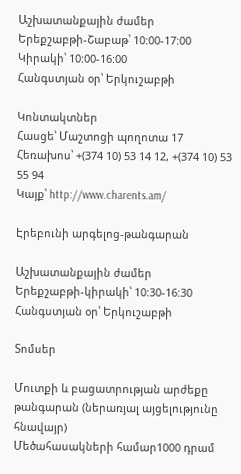Աշխատանքային ժամեր
Երեքշաբթի-Շաբաթ՝ 10:00-17:00
Կիրակի՝ 10:00-16:00
Հանգստյան օր՝ Երկուշաբթի

Կոնտակտներ
Հասցե՝ Մաշտոցի պողոտա 17
Հեռախոս՝ +(374 10) 53 14 12, +(374 10) 53 55 94
Կայք՝ http://www.charents.am/

Էրեբունի արգելոց-թանգարան

Աշխատանքային ժամեր
Երեքշաբթի-կիրակի՝ 10:30-16:30
Հանգստյան օր՝ Երկուշաբթի

Տոմսեր

Մուտքի և բացատրության արժեքը թանգարան (ներառյալ այցելությունը հնավայր)
Մեծահասակների համար1000 դրամ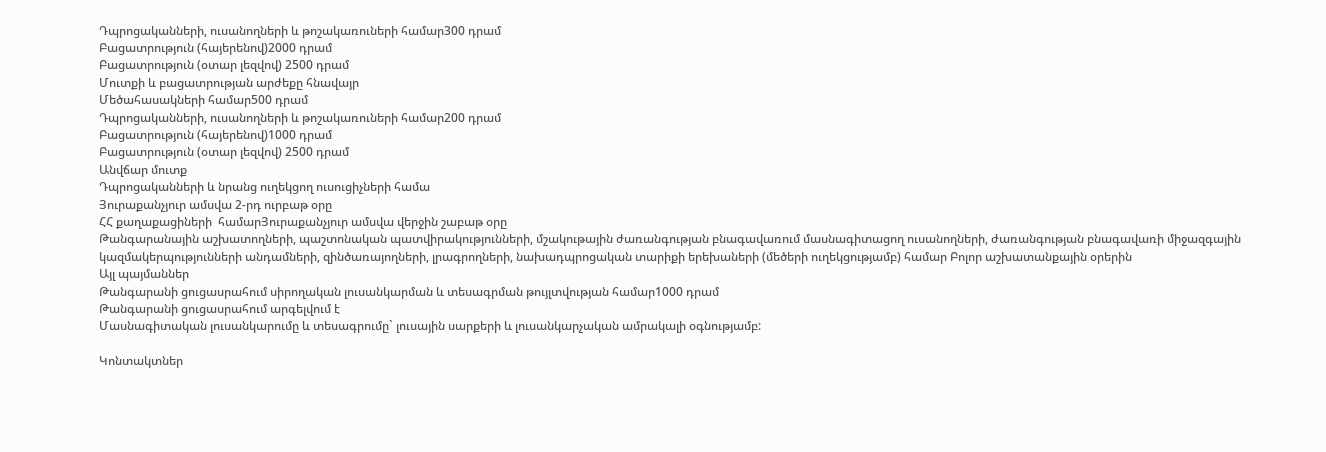Դպրոցականների, ուսանողների և թոշակառուների համար300 դրամ
Բացատրություն (հայերենով)2000 դրամ
Բացատրություն (օտար լեզվով) 2500 դրամ
Մուտքի և բացատրության արժեքը հնավայր
Մեծահասակների համար500 դրամ
Դպրոցականների, ուսանողների և թոշակառուների համար200 դրամ
Բացատրություն (հայերենով)1000 դրամ
Բացատրություն (օտար լեզվով) 2500 դրամ
Անվճար մուտք
Դպրոցականների և նրանց ուղեկցող ուսուցիչների համա
Յուրաքանչյուր ամսվա 2-րդ ուրբաթ օրը
ՀՀ քաղաքացիների  համարՅուրաքանչյուր ամսվա վերջին շաբաթ օրը
Թանգարանային աշխատողների, պաշտոնական պատվիրակությունների, մշակութային ժառանգության բնագավառում մասնագիտացող ուսանողների, ժառանգության բնագավառի միջազգային կազմակերպությունների անդամների, զինծառայողների, լրագրողների, նախադպրոցական տարիքի երեխաների (մեծերի ուղեկցությամբ) համար Բոլոր աշխատանքային օրերին
Այլ պայմաններ
Թանգարանի ցուցասրահում սիրողական լուսանկարման և տեսագրման թույլտվության համար1000 դրամ
Թանգարանի ցուցասրահում արգելվում է
Մասնագիտական լուսանկարումը և տեսագրումը` լուսային սարքերի և լուսանկարչական ամրակալի օգնությամբ:

Կոնտակտներ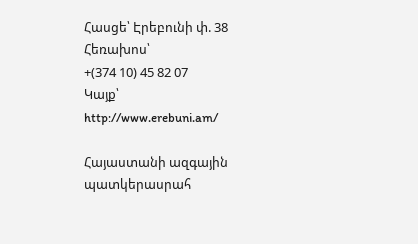Հասցե՝ Էրեբունի փ. 38
Հեռախոս՝
+(374 10) 45 82 07
Կայք՝
http://www.erebuni.am/

Հայաստանի ազգային պատկերասրահ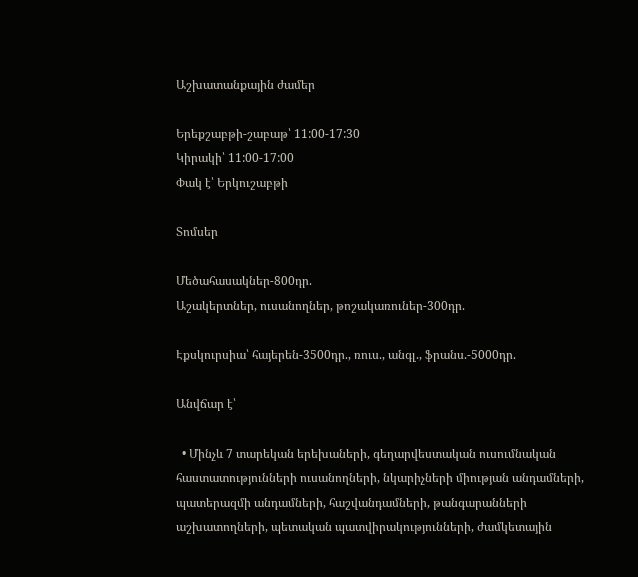Աշխատանքային ժամեր

Երեքշաբթի-շաբաթ՝ 11:00-17:30
Կիրակի՝ 11:00-17:00
Փակ է՝ Երկուշաբթի

Տոմսեր

Մեծահասակներ-800դր.
Աշակերտներ, ուսանողներ, թոշակառուներ-300դր.

Էքսկուրսիա՝ հայերեն-3500դր., ռուս., անգլ., ֆրանս.-5000դր.

Անվճար է՝

  • Մինչև 7 տարեկան երեխաների, գեղարվեստական ուսումնական հաստատությունների ուսանողների, նկարիչների միության անդամների, պատերազմի անդամների, հաշվանդամների, թանգարանների աշխատողների, պետական պատվիրակությունների, ժամկետային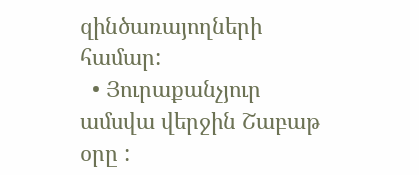զինծառայողների համար:
  • Յուրաքանչյուր ամսվա վերջին Շաբաթ օրը :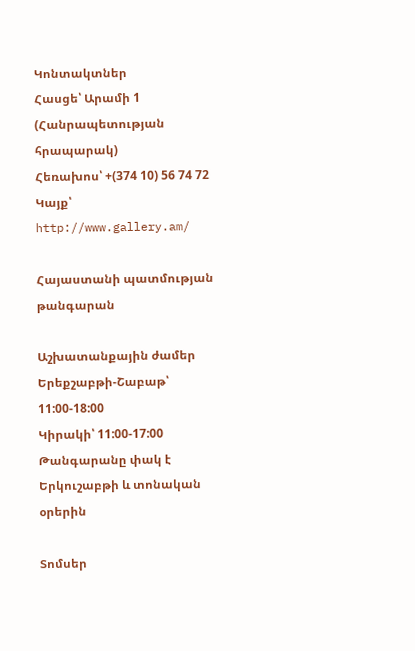Կոնտակտներ
Հասցե՝ Արամի 1 (Հանրապետության հրապարակ)
Հեռախոս՝ +(374 10) 56 74 72
Կայք՝ http://www.gallery.am/

Հայաստանի պատմության թանգարան

Աշխատանքային ժամեր
Երեքշաբթի-Շաբաթ՝ 11:00-18:00
Կիրակի՝ 11:00-17:00
Թանգարանը փակ է  Երկուշաբթի և տոնական օրերին

Տոմսեր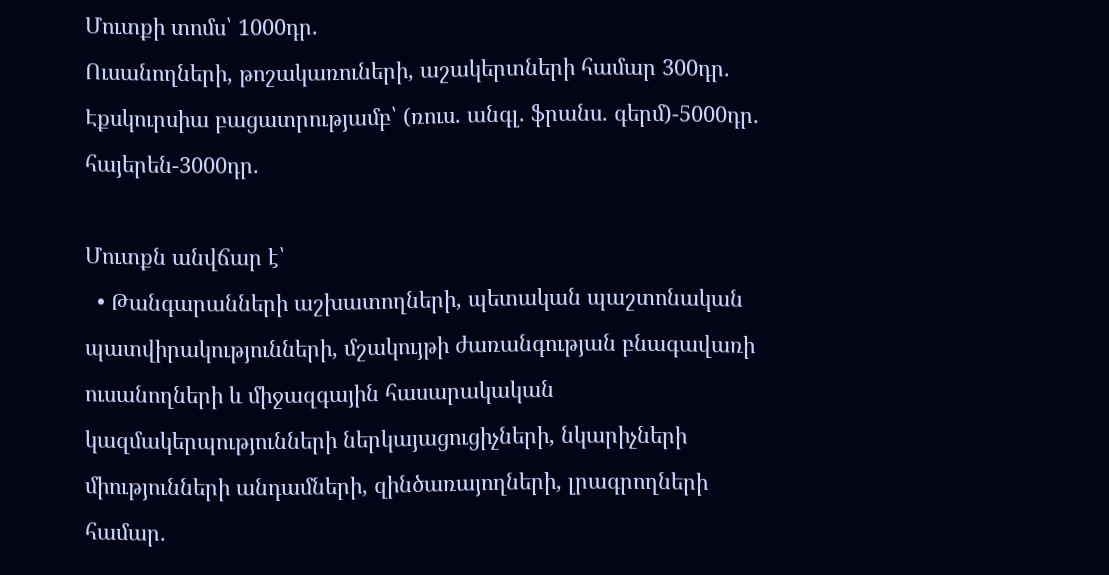Մուտքի տոմս՝ 1000դր.
Ուսանողների, թոշակառուների, աշակերտների համար 300դր.
Էքսկուրսիա բացատրությամբ՝ (ռուս. անգլ. ֆրանս. գերմ)-5000դր. հայերեն-3000դր.

Մուտքն անվճար է՝
  • Թանգարանների աշխատողների, պետական պաշտոնական պատվիրակությունների, մշակույթի ժառանգության բնագավառի ուսանողների և միջազգային հասարակական կազմակերպությունների ներկայացուցիչների, նկարիչների միությունների անդամների, զինծառայողների, լրագրողների համար.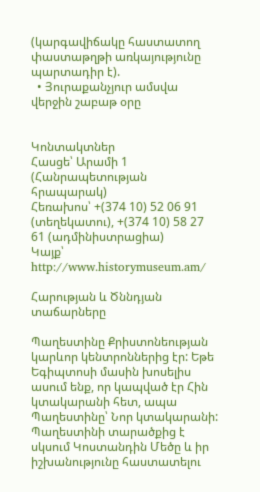(կարգավիճակը հաստատող փաստաթղթի առկայությունը պարտադիր է).
  • Յուրաքանչյուր ամսվա վերջին շաբաթ օրը


Կոնտակտներ
Հասցե՝ Արամի 1 (Հանրապետության հրապարակ)
Հեռախոս՝ +(374 10) 52 06 91 (տեղեկատու), +(374 10) 58 27 61 (ադմինիստրացիա)
Կայք՝ http://www.historymuseum.am/

Հարության և Ծննդյան տաճարները

Պաղեստինը Քրիստոնեության կարևոր կենտրոններից էր: Եթե Եգիպտոսի մասին խոսելիս ասում ենք, որ կապված էր Հին կտակարանի հետ, ապա Պաղեստինը՝ Նոր կտակարանի: Պաղեստինի տարածքից է սկսում Կոստանդին Մեծը և իր իշխանությունը հաստատելու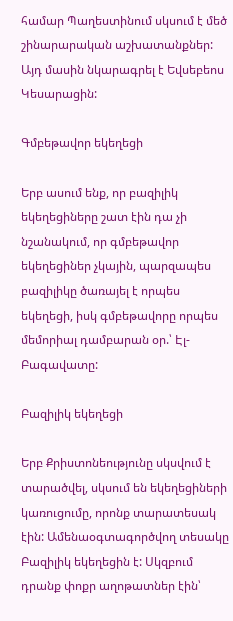համար Պաղեստինում սկսում է մեծ շինարարական աշխատանքներ: Այդ մասին նկարագրել է Եվսեբեոս Կեսարացին:

Գմբեթավոր եկեղեցի

Երբ ասում ենք, որ բազիլիկ եկեղեցիները շատ էին դա չի նշանակում, որ գմբեթավոր եկեղեցիներ չկային, պարզապես բազիլիկը ծառայել է որպես եկեղեցի, իսկ գմբեթավորը որպես մեմորիալ դամբարան օր.՝ Էլ-Բագավատը:

Բազիլիկ եկեղեցի

Երբ Քրիստոնեությունը սկսվում է տարածվել, սկսում են եկեղեցիների կառուցումը, որոնք տարատեսակ էին: Ամենաօգտագործվող տեսակը Բազիլիկ եկեղեցին է: Սկզբում դրանք փոքր աղոթատներ էին՝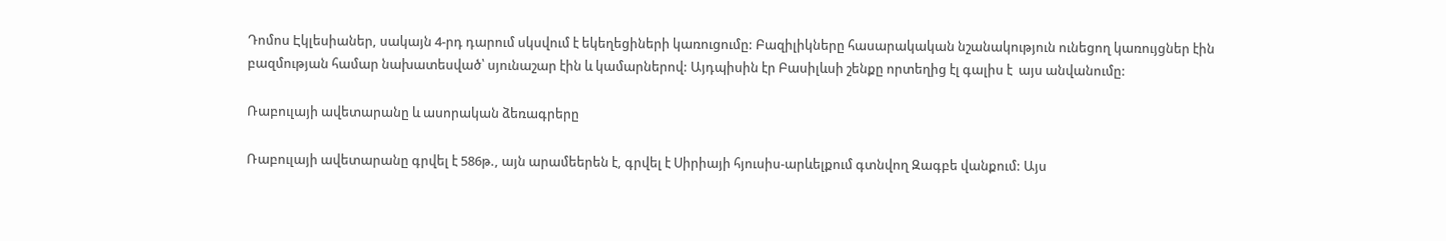Դոմոս Էկլեսիաներ, սակայն 4-րդ դարում սկսվում է եկեղեցիների կառուցումը: Բազիլիկները հասարակական նշանակություն ունեցող կառույցներ էին բազմության համար նախատեսված՝ սյունաշար էին և կամարներով: Այդպիսին էր Բասիլևսի շենքը որտեղից էլ գալիս է  այս անվանումը:

Ռաբուլայի ավետարանը և ասորական ձեռագրերը

Ռաբուլայի ավետարանը գրվել է 586թ., այն արամեերեն է, գրվել է Սիրիայի հյուսիս-արևելքում գտնվող Զագբե վանքում: Այս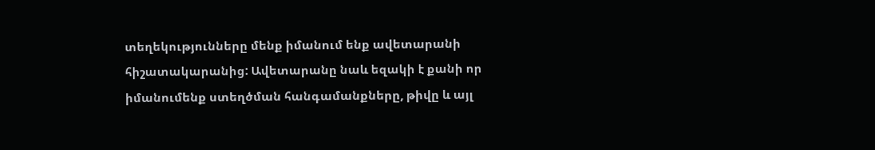տեղեկությունները մենք իմանում ենք ավետարանի հիշատակարանից: Ավետարանը նաև եզակի է քանի որ իմանումենք ստեղծման հանգամանքները, թիվը և այլ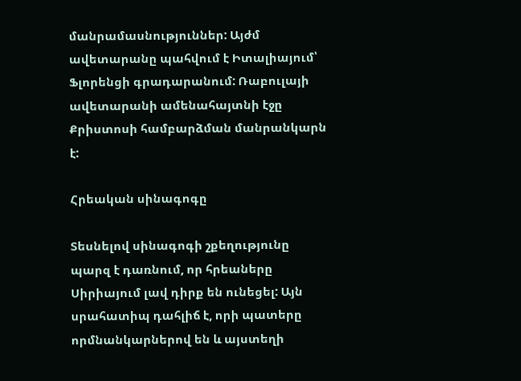մանրամասնություններ: Այժմ ավետարանը պահվում է Իտալիայում՝ Ֆլորենցի գրադարանում: Ռաբուլայի ավետարանի ամենահայտնի էջը Քրիստոսի համբարձման մանրանկարն է:

Հրեական սինագոգը

Տեսնելով սինագոգի շքեղությունը պարզ է դառնում, որ հրեաները Սիրիայում լավ դիրք են ունեցել: Այն սրահատիպ դահլիճ է, որի պատերը որմնանկարներով են և այստեղի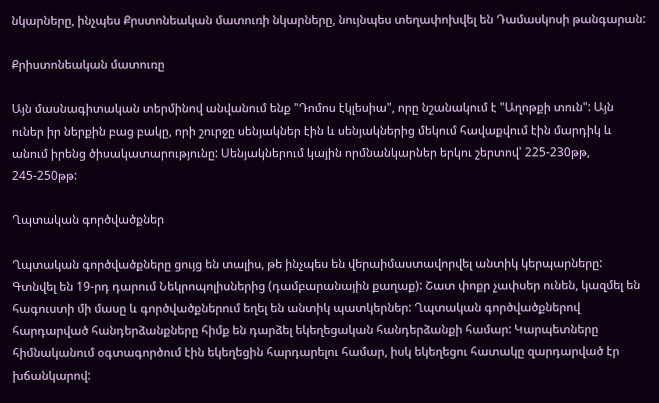նկարները, ինչպես Քրստոնեական մատուռի նկարները, նույնպես տեղափոխվել են Դամասկոսի թանգարան:

Քրիստոնեական մատուռը

Այն մասնագիտական տերմինով անվանում ենք "Դոմոս էկլեսիա", որը նշանակում է "Աղոթքի տուն": Այն ուներ իր ներքին բաց բակը, որի շուրջը սենյակներ էին և սենյակներից մեկում հավաքվում էին մարդիկ և անում իրենց ծիսակատարությունը: Սենյակներում կային որմնանկարներ երկու շերտով՝ 225-230թթ, 245-250թթ:

Ղպտական գործվածքներ

Ղպտական գործվածքները ցույց են տալիս, թե ինչպես են վերաիմաստավորվել անտիկ կերպարները: Գտնվել են 19-րդ դարում Նեկրոպոլիսներից (դամբարանային քաղաք): Շատ փոքր չափսեր ունեն, կազմել են հագուստի մի մասը և գործվածքներում եղել են անտիկ պատկերներ: Ղպտական գործվածքներով հարդարված հանդերձանքները հիմք են դարձել եկեղեցական հանդերձանքի համար: Կարպետները հիմնականում օգտագործում էին եկեղեցին հարդարելու համար, իսկ եկեղեցու հատակը զարդարված էր խճանկարով: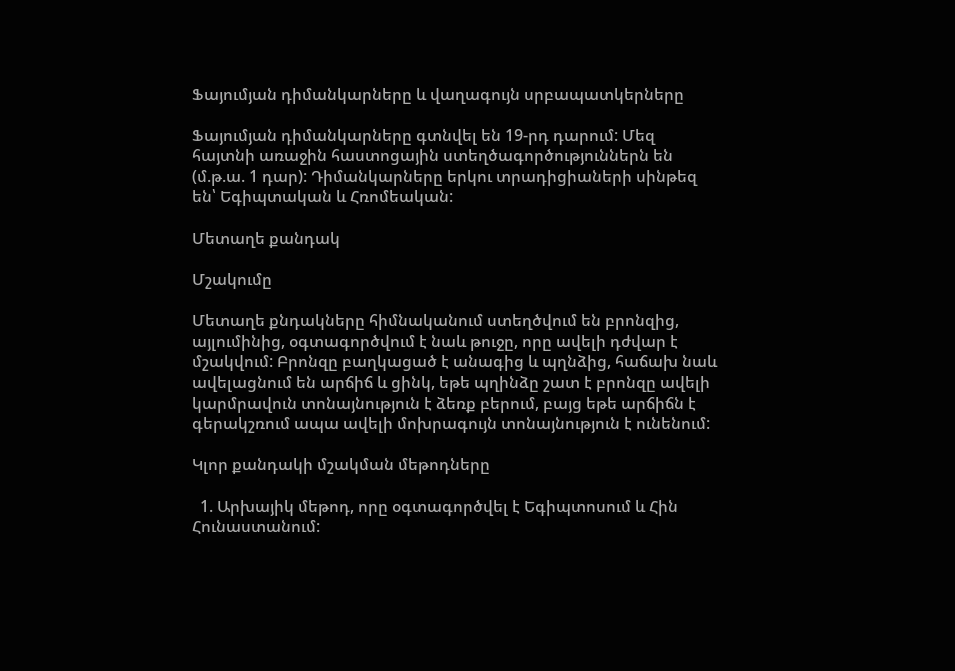Ֆայումյան դիմանկարները և վաղագույն սրբապատկերները

Ֆայումյան դիմանկարները գտնվել են 19-րդ դարում: Մեզ հայտնի առաջին հաստոցային ստեղծագործություններն են (մ.թ.ա. 1 դար): Դիմանկարները երկու տրադիցիաների սինթեզ են՝ Եգիպտական և Հռոմեական:

Մետաղե քանդակ

Մշակումը

Մետաղե քնդակները հիմնականում ստեղծվում են բրոնզից, այլումինից, օգտագործվում է նաև թուջը, որը ավելի դժվար է մշակվում: Բրոնզը բաղկացած է անագից և պղնձից, հաճախ նաև ավելացնում են արճիճ և ցինկ, եթե պղինձը շատ է բրոնզը ավելի կարմրավուն տոնայնություն է ձեռք բերում, բայց եթե արճիճն է գերակշռում ապա ավելի մոխրագույն տոնայնություն է ունենում:

Կլոր քանդակի մշակման մեթոդները

  1. Արխայիկ մեթոդ, որը օգտագործվել է Եգիպտոսում և Հին Հունաստանում: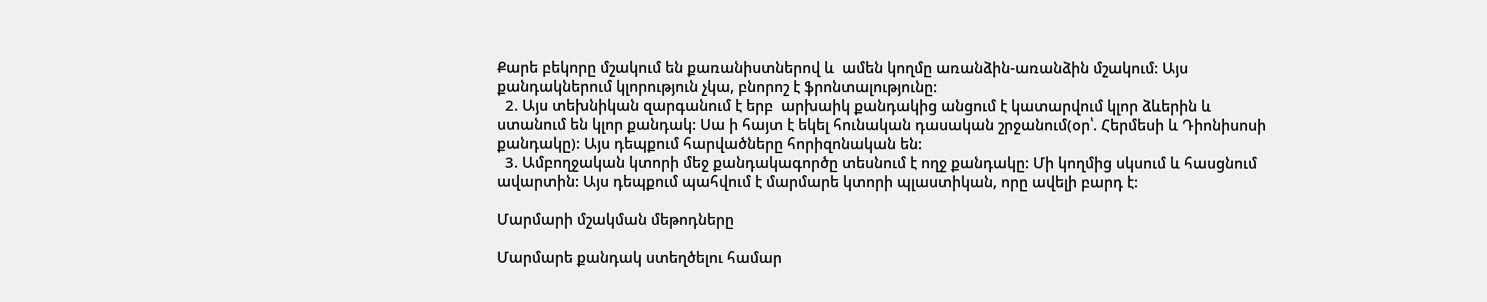Քարե բեկորը մշակում են քառանիստներով և  ամեն կողմը առանձին-առանձին մշակում: Այս քանդակներում կլորություն չկա, բնորոշ է ֆրոնտալությունը:
  2. Այս տեխնիկան զարգանում է երբ  արխաիկ քանդակից անցում է կատարվում կլոր ձևերին և ստանում են կլոր քանդակ: Սա ի հայտ է եկել հունական դասական շրջանում(օր՝. Հերմեսի և Դիոնիսոսի քանդակը): Այս դեպքում հարվածները հորիզոնական են:
  3. Ամբողջական կտորի մեջ քանդակագործը տեսնում է ողջ քանդակը: Մի կողմից սկսում և հասցնում ավարտին: Այս դեպքում պահվում է մարմարե կտորի պլաստիկան, որը ավելի բարդ է:

Մարմարի մշակման մեթոդները

Մարմարե քանդակ ստեղծելու համար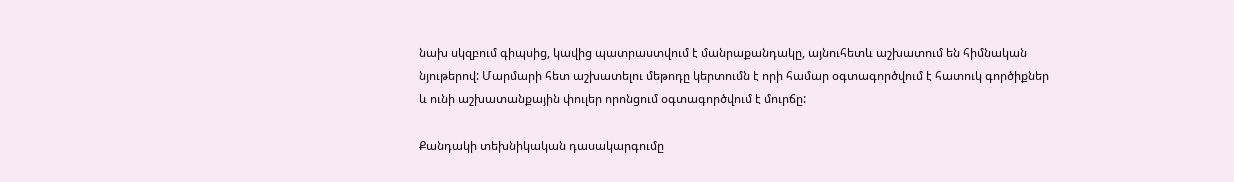նախ սկզբում գիպսից, կավից պատրաստվում է մանրաքանդակը, այնուհետև աշխատում են հիմնական նյութերով: Մարմարի հետ աշխատելու մեթոդը կերտումն է որի համար օգտագործվում է հատուկ գործիքներ և ունի աշխատանքային փուլեր որոնցում օգտագործվում է մուրճը:

Քանդակի տեխնիկական դասակարգումը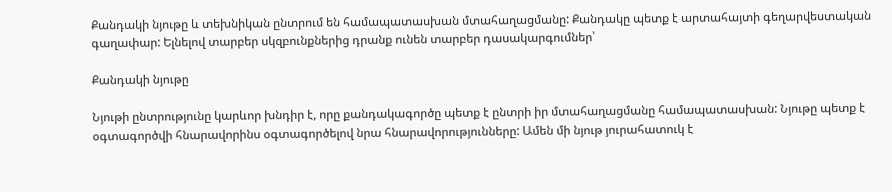Քանդակի նյութը և տեխնիկան ընտրում են համապատասխան մտահաղացմանը: Քանդակը պետք է արտահայտի գեղարվեստական գաղափար: Ելնելով տարբեր սկզբունքներից դրանք ունեն տարբեր դասակարգումներ՝

Քանդակի նյութը

Նյութի ընտրությունը կարևոր խնդիր է, որը քանդակագործը պետք է ընտրի իր մտահաղացմանը համապատասխան: Նյութը պետք է օգտագործվի հնարավորինս օգտագործելով նրա հնարավորությունները: Ամեն մի նյութ յուրահատուկ է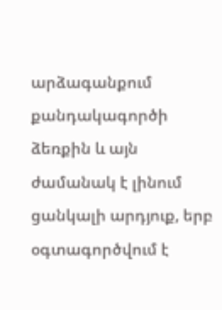արձագանքում քանդակագործի ձեռքին և այն ժամանակ է լինում ցանկալի արդյուք, երբ օգտագործվում է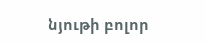նյութի բոլոր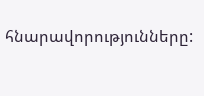հնարավորությունները: